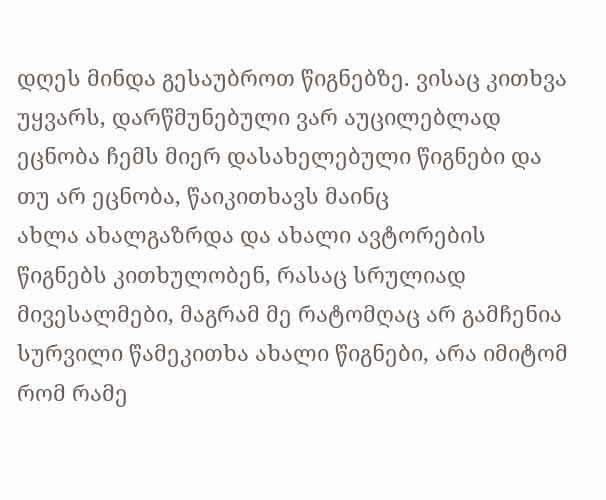დღეს მინდა გესაუბროთ წიგნებზე. ვისაც კითხვა უყვარს, დარწმუნებული ვარ აუცილებლად ეცნობა ჩემს მიერ დასახელებული წიგნები და თუ არ ეცნობა, წაიკითხავს მაინც
ახლა ახალგაზრდა და ახალი ავტორების წიგნებს კითხულობენ, რასაც სრულიად მივესალმები, მაგრამ მე რატომღაც არ გამჩენია სურვილი წამეკითხა ახალი წიგნები, არა იმიტომ რომ რამე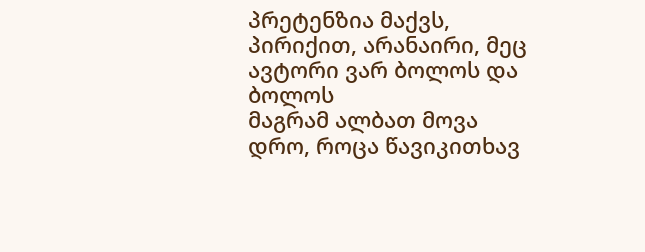პრეტენზია მაქვს, პირიქით, არანაირი, მეც ავტორი ვარ ბოლოს და ბოლოს
მაგრამ ალბათ მოვა დრო, როცა წავიკითხავ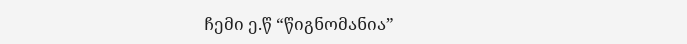ჩემი ე.წ “წიგნომანია”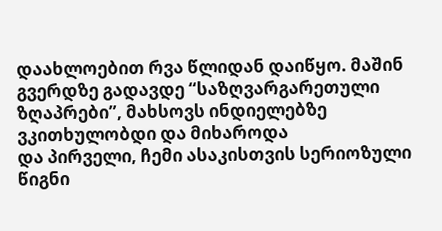დაახლოებით რვა წლიდან დაიწყო. მაშინ გვერდზე გადავდე “საზღვარგარეთული ზღაპრები”, მახსოვს ინდიელებზე ვკითხულობდი და მიხაროდა
და პირველი, ჩემი ასაკისთვის სერიოზული წიგნი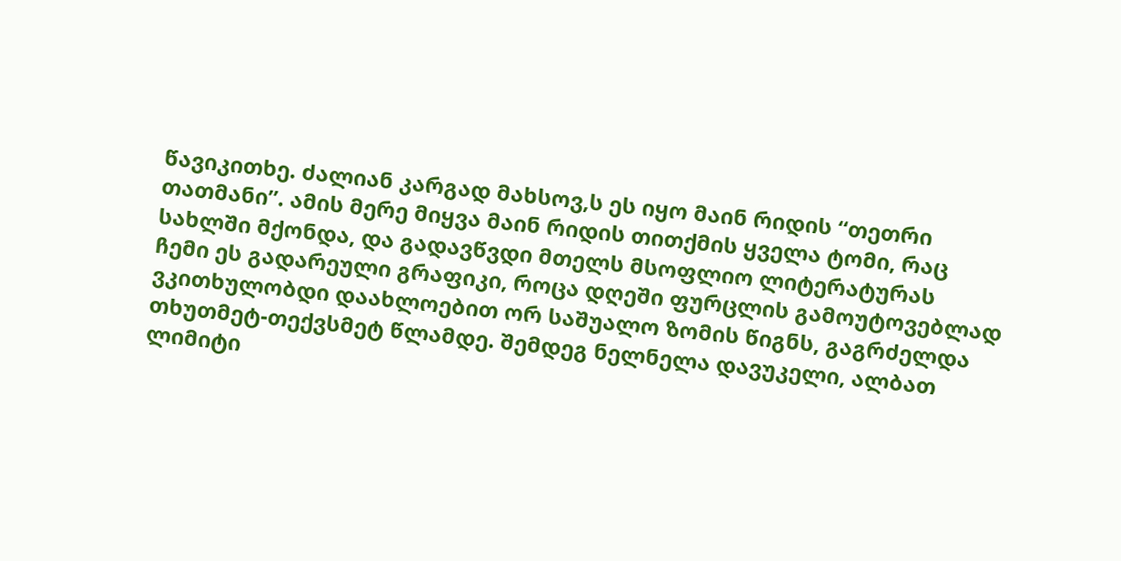წავიკითხე. ძალიან კარგად მახსოვ,ს ეს იყო მაინ რიდის “თეთრი თათმანი”. ამის მერე მიყვა მაინ რიდის თითქმის ყველა ტომი, რაც სახლში მქონდა, და გადავწვდი მთელს მსოფლიო ლიტერატურას
ჩემი ეს გადარეული გრაფიკი, როცა დღეში ფურცლის გამოუტოვებლად ვკითხულობდი დაახლოებით ორ საშუალო ზომის წიგნს, გაგრძელდა თხუთმეტ-თექვსმეტ წლამდე. შემდეგ ნელნელა დავუკელი, ალბათ ლიმიტი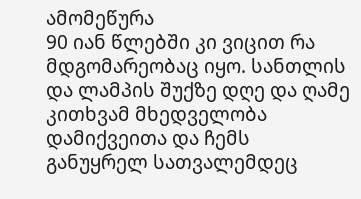ამომეწურა
90 იან წლებში კი ვიცით რა მდგომარეობაც იყო. სანთლის და ლამპის შუქზე დღე და ღამე კითხვამ მხედველობა დამიქვეითა და ჩემს განუყრელ სათვალემდეც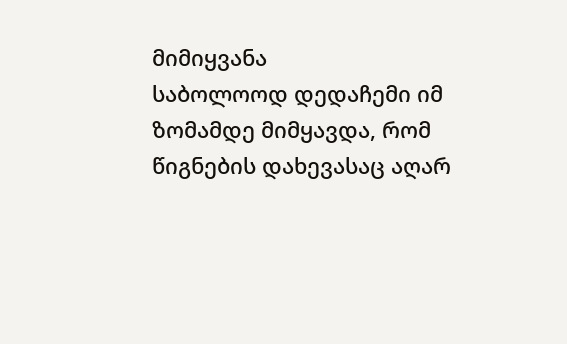მიმიყვანა
საბოლოოდ დედაჩემი იმ ზომამდე მიმყავდა, რომ წიგნების დახევასაც აღარ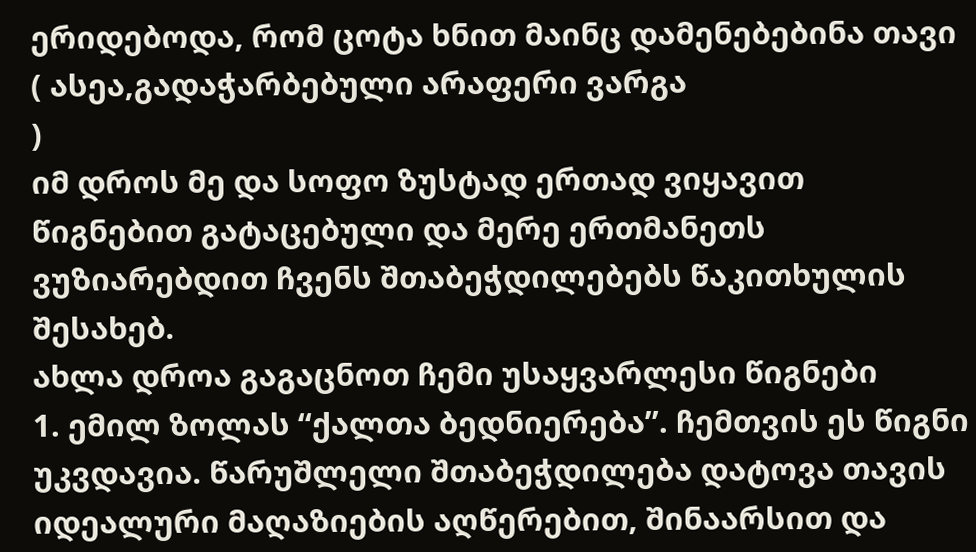ერიდებოდა, რომ ცოტა ხნით მაინც დამენებებინა თავი
( ასეა,გადაჭარბებული არაფერი ვარგა
)
იმ დროს მე და სოფო ზუსტად ერთად ვიყავით წიგნებით გატაცებული და მერე ერთმანეთს ვუზიარებდით ჩვენს შთაბეჭდილებებს წაკითხულის შესახებ.
ახლა დროა გაგაცნოთ ჩემი უსაყვარლესი წიგნები
1. ემილ ზოლას “ქალთა ბედნიერება”. ჩემთვის ეს წიგნი უკვდავია. წარუშლელი შთაბეჭდილება დატოვა თავის იდეალური მაღაზიების აღწერებით, შინაარსით და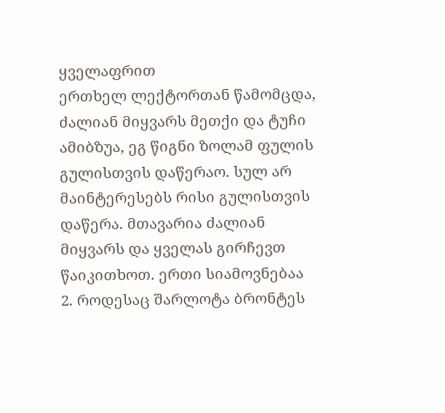ყველაფრით
ერთხელ ლექტორთან წამომცდა, ძალიან მიყვარს მეთქი და ტუჩი ამიბზუა, ეგ წიგნი ზოლამ ფულის გულისთვის დაწერაო. სულ არ მაინტერესებს რისი გულისთვის დაწერა. მთავარია ძალიან მიყვარს და ყველას გირჩევთ წაიკითხოთ. ერთი სიამოვნებაა
2. როდესაც შარლოტა ბრონტეს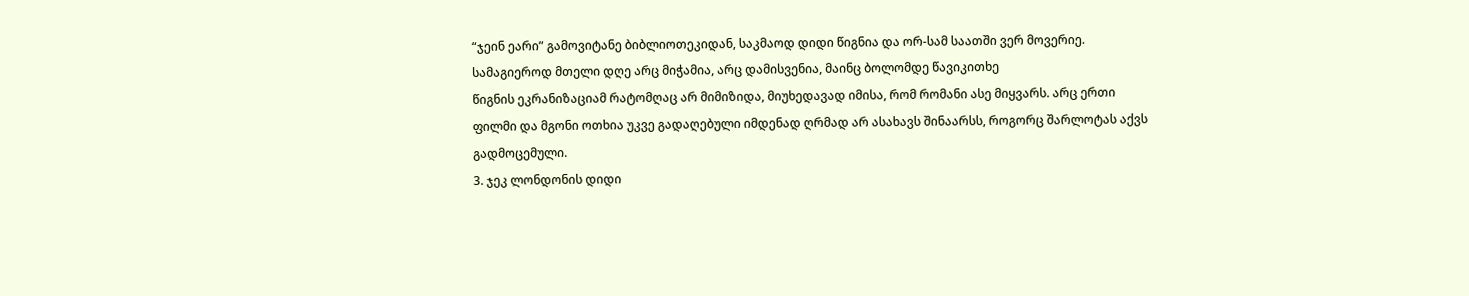“ჯეინ ეარი” გამოვიტანე ბიბლიოთეკიდან, საკმაოდ დიდი წიგნია და ორ-სამ საათში ვერ მოვერიე. სამაგიეროდ მთელი დღე არც მიჭამია, არც დამისვენია, მაინც ბოლომდე წავიკითხე
წიგნის ეკრანიზაციამ რატომღაც არ მიმიზიდა, მიუხედავად იმისა, რომ რომანი ასე მიყვარს. არც ერთი ფილმი და მგონი ოთხია უკვე გადაღებული იმდენად ღრმად არ ასახავს შინაარსს, როგორც შარლოტას აქვს გადმოცემული.
3. ჯეკ ლონდონის დიდი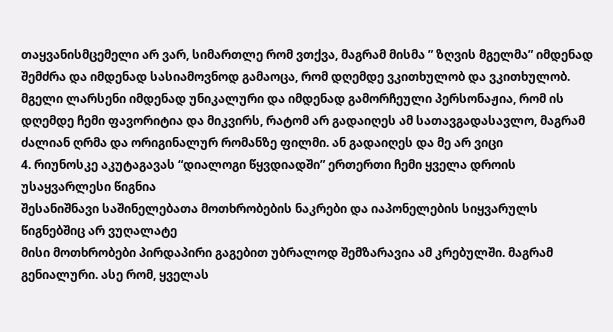თაყვანისმცემელი არ ვარ, სიმართლე რომ ვთქვა, მაგრამ მისმა ” ზღვის მგელმა” იმდენად შემძრა და იმდენად სასიამოვნოდ გამაოცა, რომ დღემდე ვკითხულობ და ვკითხულობ. მგელი ლარსენი იმდენად უნიკალური და იმდენად გამორჩეული პერსონაჟია, რომ ის დღემდე ჩემი ფავორიტია და მიკვირს, რატომ არ გადაიღეს ამ სათავგადასავლო, მაგრამ ძალიან ღრმა და ორიგინალურ რომანზე ფილმი. ან გადაიღეს და მე არ ვიცი
4. რიუნოსკე აკუტაგავას “დიალოგი წყვდიადში” ერთერთი ჩემი ყველა დროის უსაყვარლესი წიგნია
შესანიშნავი საშინელებათა მოთხრობების ნაკრები და იაპონელების სიყვარულს წიგნებშიც არ ვუღალატე
მისი მოთხრობები პირდაპირი გაგებით უბრალოდ შემზარავია ამ კრებულში. მაგრამ გენიალური. ასე რომ, ყველას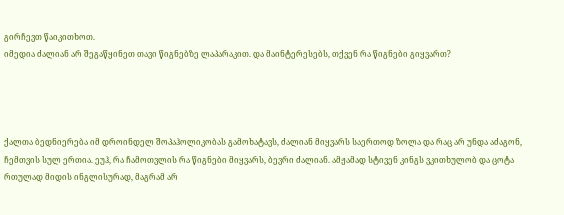გირჩევთ წაიკითხოთ.
იმედია ძალიან არ შეგაწყინეთ თავი წიგნებზე ლაპარაკით. და მაინტერესებს, თქვენ რა წიგნები გიყვართ?




ქალთა ბედნიერება იმ დროინდელ შოპაჰოლიკობას გამოხატავს, ძალიან მიყვარს საერთოდ ზოლა და რაც არ უნდა აძაგონ, ჩემთვის სულ ერთია. ეუჰ, რა ჩამოთვლის რა წიგნები მიყვარს, ბევრი ძალიან. ამჟამად სტივენ კინგს ვკითხულობ და ცოტა რთულად მიდის ინგლისურად, მაგრამ არ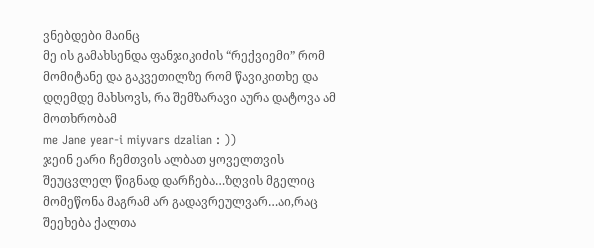ვნებდები მაინც
მე ის გამახსენდა ფანჯიკიძის “რექვიემი” რომ მომიტანე და გაკვეთილზე რომ წავიკითხე და დღემდე მახსოვს, რა შემზარავი აურა დატოვა ამ მოთხრობამ
me Jane year-i miyvars dzalian : ))
ჯეინ ეარი ჩემთვის ალბათ ყოველთვის შეუცვლელ წიგნად დარჩება…ზღვის მგელიც მომეწონა მაგრამ არ გადავრეულვარ…აი,რაც შეეხება ქალთა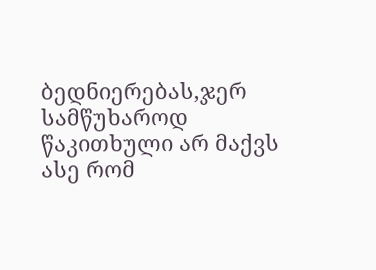ბედნიერებას,ჯერ სამწუხაროდ წაკითხული არ მაქვს ასე რომ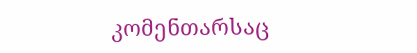კომენთარსაც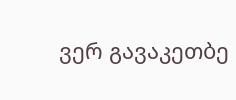ვერ გავაკეთბე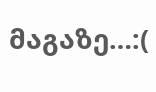მაგაზე…:(